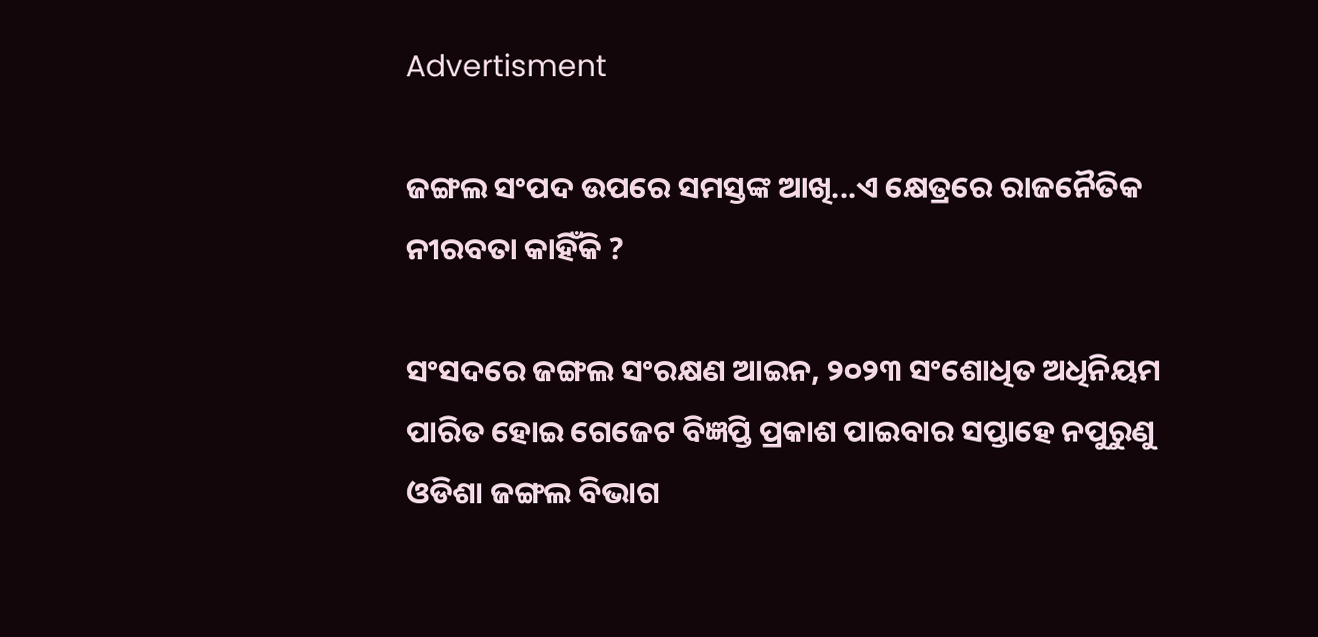Advertisment

ଜଙ୍ଗଲ ସଂପଦ ଉପରେ ସମସ୍ତଙ୍କ ଆଖି...ଏ କ୍ଷେତ୍ରରେ ରାଜନୈତିକ ନୀରବତା କାହିଁକି ?

ସଂସଦରେ ଜଙ୍ଗଲ ସଂରକ୍ଷଣ ଆଇନ, ୨୦୨୩ ସଂଶୋଧିତ ଅଧିନିୟମ ପାରିତ ହୋଇ ଗେଜେଟ ବିଜ୍ଞପ୍ତି ପ୍ରକାଶ ପାଇବାର ସପ୍ତାହେ ନପୁରୁଣୁ ଓଡିଶା ଜଙ୍ଗଲ ବିଭାଗ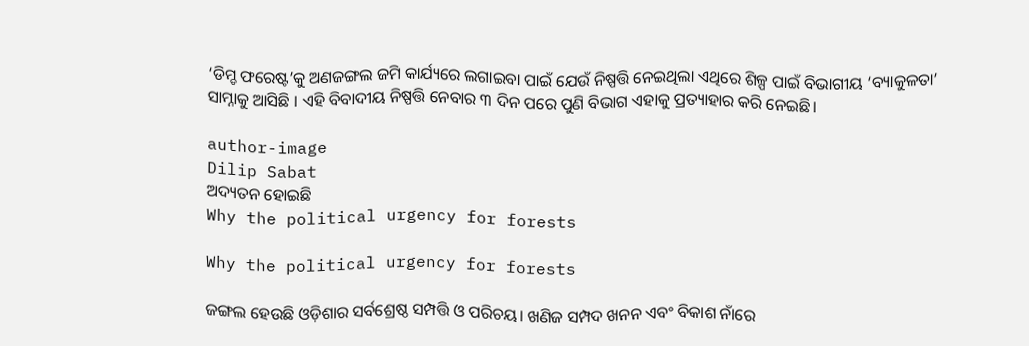‘ଡିମ୍ଡ ଫରେଷ୍ଟ’କୁ ଅଣଜଙ୍ଗଲ ଜମି କାର୍ଯ୍ୟରେ ଲଗାଇବା ପାଇଁ ଯେଉଁ ନିଷ୍ପତ୍ତି ନେଇଥିଲା ଏଥିରେ ଶିଳ୍ପ ପାଇଁ ବିଭାଗୀୟ ‘ବ୍ୟାକୁଳତା’ ସାମ୍ନାକୁ ଆସିଛି । ଏହି ବିବାଦୀୟ ନିଷ୍ପତ୍ତି ନେବାର ୩ ଦିନ ପରେ ପୁଣି ବିଭାଗ ଏହାକୁ ପ୍ରତ୍ୟାହାର କରି ନେଇଛି।

author-image
Dilip Sabat
ଅଦ୍ୟତନ ହୋଇଛି
Why the political urgency for forests

Why the political urgency for forests

ଜଙ୍ଗଲ ହେଉଛି ଓଡ଼ିଶାର ସର୍ବଶ୍ରେଷ୍ଠ ସମ୍ପତ୍ତି ଓ ପରିଚୟ। ଖଣିଜ ସମ୍ପଦ ଖନନ ଏବଂ ବିକାଶ ନାଁରେ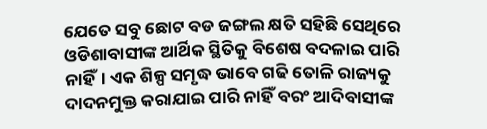ଯେତେ ସବୁ ଛୋଟ ବଡ ଜଙ୍ଗଲ କ୍ଷତି ସହିଛି ସେଥିରେ ଓଡିଶାବାସୀଙ୍କ ଆର୍ଥିକ ସ୍ଥିତିକୁ ବିଶେଷ ବଦଳାଇ ପାରି ନାହିଁ। ଏକ ଶିଳ୍ପ ସମୃଦ୍ଧ ଭାବେ ଗଢି ତୋଳି ରାଜ୍ୟକୁ ଦାଦନମୁକ୍ତ କରାଯାଇ ପାରି ନାହିଁ ବରଂ ଆଦିବାସୀଙ୍କ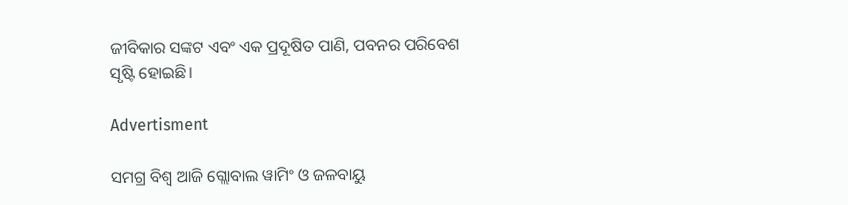ଜୀବିକାର ସଙ୍କଟ ଏବଂ ଏକ ପ୍ରଦୂଷିତ ପାଣି, ପବନର ପରିବେଶ ସୃଷ୍ଟି ହୋଇଛି।

Advertisment

ସମଗ୍ର ବିଶ୍ୱ ଆଜି ଗ୍ଲୋବାଲ ୱାମିଂ ଓ ଜଳବାୟୁ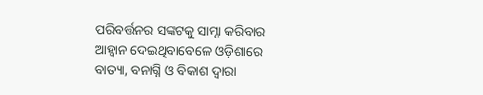ପରିବର୍ତ୍ତନର ସଙ୍କଟକୁ ସାମ୍ନା କରିବାର ଆହ୍ୱାନ ଦେଇଥିବାବେଳେ ଓଡ଼ିଶାରେ ବାତ୍ୟା, ବନାଗ୍ନି ଓ ବିକାଶ ଦ୍ୱାରା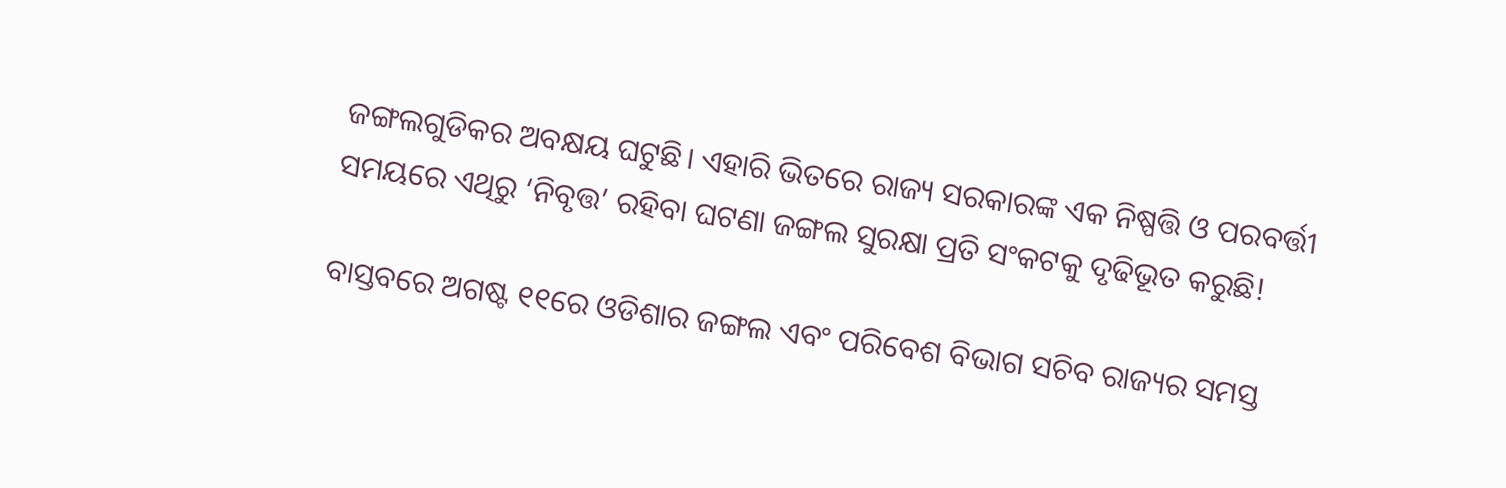ଜଙ୍ଗଲଗୁଡିକର ଅବକ୍ଷୟ ଘଟୁଛି। ଏହାରି ଭିତରେ ରାଜ୍ୟ ସରକାରଙ୍କ ଏକ ନିଷ୍ପତ୍ତି ଓ ପରବର୍ତ୍ତୀ ସମୟରେ ଏଥିରୁ ‘ନିବୃତ୍ତ’ ରହିବା ଘଟଣା ଜଙ୍ଗଲ ସୁରକ୍ଷା ପ୍ରତି ସଂକଟକୁ ଦୃଢିଭୂତ କରୁଛି!

ବାସ୍ତବରେ ଅଗଷ୍ଟ ୧୧ରେ ଓଡିଶାର ଜଙ୍ଗଲ ଏବଂ ପରିବେଶ ବିଭାଗ ସଚିବ ରାଜ୍ୟର ସମସ୍ତ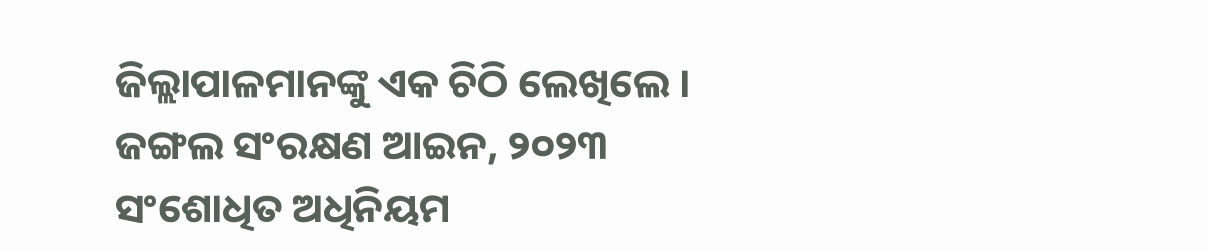ଜିଲ୍ଲାପାଳମାନଙ୍କୁ ଏକ ଚିଠି ଲେଖିଲେ । ଜଙ୍ଗଲ ସଂରକ୍ଷଣ ଆଇନ, ୨୦୨୩ ସଂଶୋଧିତ ଅଧିନିୟମ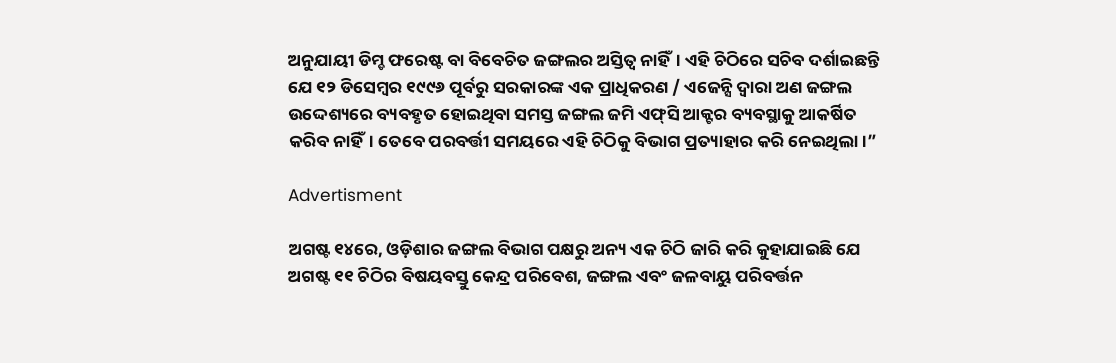ଅନୁଯାୟୀ ଡିମ୍ଡ ଫରେଷ୍ଟ ବା ବିବେଚିତ ଜଙ୍ଗଲର ଅସ୍ତିତ୍ୱ ନାହିଁ। ଏହି ଚିଠିରେ ସଚିବ ଦର୍ଶାଇଛନ୍ତି ଯେ ୧୨ ଡିସେମ୍ବର ୧୯୯୬ ପୂର୍ବରୁ ସରକାରଙ୍କ ଏକ ପ୍ରାଧିକରଣ / ଏଜେନ୍ସି ଦ୍ୱାରା ଅଣ ଜଙ୍ଗଲ ଉଦ୍ଦେଶ୍ୟରେ ବ୍ୟବହୃତ ହୋଇଥିବା ସମସ୍ତ ଜଙ୍ଗଲ ଜମି ଏଫ୍‌ସି ଆକ୍ଟର ବ୍ୟବସ୍ଥାକୁ ଆକର୍ଷିତ କରିବ ନାହିଁ। ତେବେ ପରବର୍ତ୍ତୀ ସମୟରେ ଏହି ଚିଠିକୁ ବିଭାଗ ପ୍ରତ୍ୟାହାର କରି ନେଇଥିଲା।”

Advertisment

ଅଗଷ୍ଟ ୧୪ରେ, ଓଡ଼ିଶାର ଜଙ୍ଗଲ ବିଭାଗ ପକ୍ଷରୁ ଅନ୍ୟ ଏକ ଚିଠି ଜାରି କରି କୁହାଯାଇଛି ଯେ ଅଗଷ୍ଟ ୧୧ ଚିଠିର ବିଷୟବସ୍ତୁ କେନ୍ଦ୍ର ପରିବେଶ, ଜଙ୍ଗଲ ଏବଂ ଜଳବାୟୁ ପରିବର୍ତ୍ତନ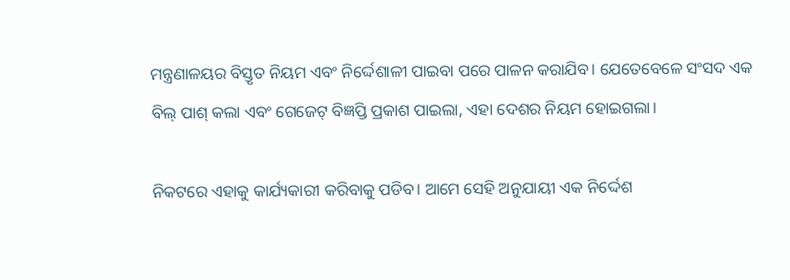ମନ୍ତ୍ରଣାଳୟର ବିସ୍ତୃତ ନିୟମ ଏବଂ ନିର୍ଦ୍ଦେଶାଳୀ ପାଇବା ପରେ ପାଳନ କରାଯିବ। ଯେତେବେଳେ ସଂସଦ ଏକ ବିଲ୍‌ ପାଶ୍ କଲା ଏବଂ ଗେଜେଟ୍‌ ବିଜ୍ଞପ୍ତି ପ୍ରକାଶ ପାଇଲା, ଏହା ଦେଶର ନିୟମ ହୋଇଗଲା।

ନିକଟରେ ଏହାକୁ କାର୍ଯ୍ୟକାରୀ କରିବାକୁ ପଡିବ। ଆମେ ସେହି ଅନୁଯାୟୀ ଏକ ନିର୍ଦ୍ଦେଶ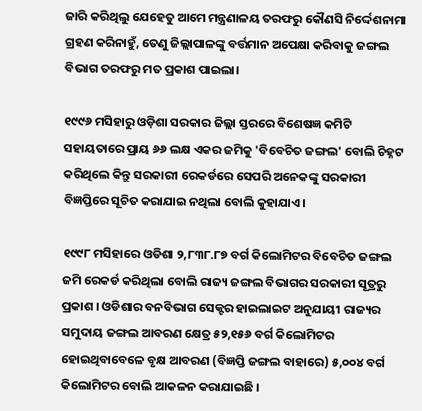ଜାରି କରିଥିଲୁ ଯେହେତୁ ଆମେ ମନ୍ତ୍ରଣାଳୟ ତରଫରୁ କୌଣସି ନିର୍ଦ୍ଦେଶନାମା ଗ୍ରହଣ କରିନାହୁଁ, ତେଣୁ ଜିଲ୍ଲାପାଳଙ୍କୁ ବର୍ତ୍ତମାନ ଅପେକ୍ଷା କରିବାକୁ ଜଙ୍ଗଲ ବିଭାଗ ତରଫରୁ ମତ ପ୍ରକାଶ ପାଇଲା।

୧୯୯୬ ମସିହାରୁ ଓଡ଼ିଶା ସରକାର ଜିଲ୍ଲା ସ୍ତରରେ ବିଶେଷଜ୍ଞ କମିଟି ସହାୟତାରେ ପ୍ରାୟ ୬୬ ଲକ୍ଷ ଏକର ଜମିକୁ 'ବିବେଚିତ ଜଙ୍ଗଲ' ବୋଲି ଚିହ୍ନଟ କରିଥିଲେ କିନ୍ତୁ ସରକାରୀ ରେକର୍ଡରେ ସେପରି ଅନେକଙ୍କୁ ସରକାରୀ ବିଜ୍ଞପ୍ତିରେ ସୂଚିତ କରାଯାଇ ନଥିଲା ବୋଲି କୁହାଯାଏ।

୧୯୯୮ ମସିହାରେ ଓଡିଶା ୨,୮୩୮.୮୭ ବର୍ଗ କିଲୋମିଟର ବିବେଚିତ ଜଙ୍ଗଲ ଜମି ରେକର୍ଡ କରିଥିଲା ବୋଲି ରାଜ୍ୟ ଜଙ୍ଗଲ ବିଭାଗର ସରକାରୀ ସୂତ୍ରରୁ ପ୍ରକାଶ । ଓଡିଶାର ବନବିଭାଗ ସେକ୍ଟର ହାଇଲାଇଟ ଅନୁଯାୟୀ ରାଜ୍ୟର ସମୁଦାୟ ଜଙ୍ଗଲ ଆବରଣ କ୍ଷେତ୍ର ୫୨,୧୫୬ ବର୍ଗ କିଲୋମିଟର ହୋଇଥିବାବେଳେ ବୃକ୍ଷ ଆବରଣ (ବିଜ୍ଞପ୍ତି ଜଙ୍ଗଲ ବାହାରେ) ୫,୦୦୪ ବର୍ଗ କିଲୋମିଟର ବୋଲି ଆକଳନ କରାଯାଇଛି ।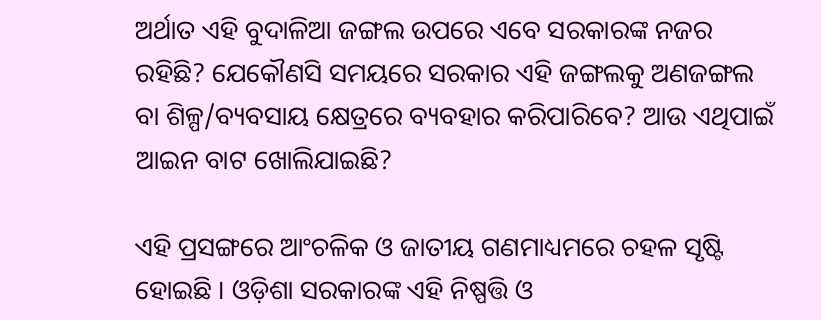ଅର୍ଥାତ ଏହି ବୁଦାଳିଆ ଜଙ୍ଗଲ ଉପରେ ଏବେ ସରକାରଙ୍କ ନଜର ରହିଛି? ଯେକୌଣସି ସମୟରେ ସରକାର ଏହି ଜଙ୍ଗଲକୁ ଅଣଜଙ୍ଗଲ ବା ଶିଳ୍ପ/ବ୍ୟବସାୟ କ୍ଷେତ୍ରରେ ବ୍ୟବହାର କରିପାରିବେ? ଆଉ ଏଥିପାଇଁ ଆଇନ ବାଟ ଖୋଲିଯାଇଛି?

ଏହି ପ୍ରସଙ୍ଗରେ ଆଂଚଳିକ ଓ ଜାତୀୟ ଗଣମାଧ୍ୟମରେ ଚହଳ ସୃଷ୍ଟି ହୋଇଛି । ଓଡ଼ିଶା ସରକାରଙ୍କ ଏହି ନିଷ୍ପତ୍ତି ଓ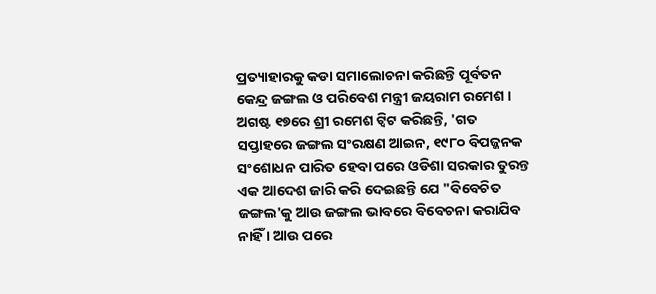ପ୍ରତ୍ୟାହାରକୁ କଡା ସମାଲୋଚନା କରିଛନ୍ତି ପୂର୍ବତନ କେନ୍ଦ୍ର ଜଙ୍ଗଲ ଓ ପରିବେଶ ମନ୍ତ୍ରୀ ଜୟରାମ ରମେଶ । ଅଗଷ୍ଟ ୧୭ରେ ଶ୍ରୀ ରମେଶ ଟ୍ୱିଟ କରିଛନ୍ତି, 'ଗତ ସପ୍ତାହରେ ଜଙ୍ଗଲ ସଂରକ୍ଷଣ ଆଇନ, ୧୯୮୦ ବିପଜ୍ଜନକ ସଂଶୋଧନ ପାରିତ ହେବା ପରେ ଓଡିଶା ସରକାର ତୁରନ୍ତ ଏକ ଆଦେଶ ଜାରି କରି ଦେଇଛନ୍ତି ଯେ "ବିବେଚିତ ଜଙ୍ଗଲ'କୁ ଆଉ ଜଙ୍ଗଲ ଭାବରେ ବିବେଚନା କରାଯିବ ନାହିଁ । ଆଉ ପରେ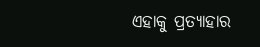ଏହାକୁ ପ୍ରତ୍ୟାହାର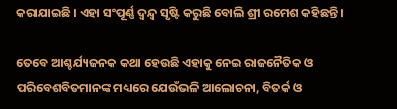କରାଯାଇଛି । ଏହା ସଂପୂର୍ଣ୍ଣ ଦ୍ୱନ୍ଦ୍ୱ ସୃଷ୍ଟି କରୁଛି ବୋଲି ଶ୍ରୀ ରମେଶ କହିଛନ୍ତି ।

ତେବେ ଆଶ୍ଚର୍ଯ୍ୟଜନକ କଥା ହେଉଛି ଏହାକୁ ନେଇ ରାଜନୈତିକ ଓ ପରିବେଶବିତମାନଙ୍କ ମଧ୍ୟରେ ଯେଉଁଭଳି ଆଲୋଚନା, ବିତର୍କ ଓ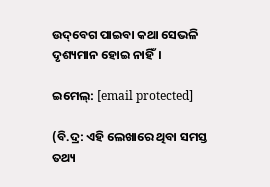ଉଦ୍‌ବେଗ ପାଇବା କଥା ସେଭଳି ଦୃଶ୍ୟମାନ ହୋଇ ନାହିଁ।

ଇମେଲ୍: [email protected]

(ବି.ଦ୍ର: ଏହି ଲେଖାରେ ଥିବା ସମସ୍ତ ତଥ୍ୟ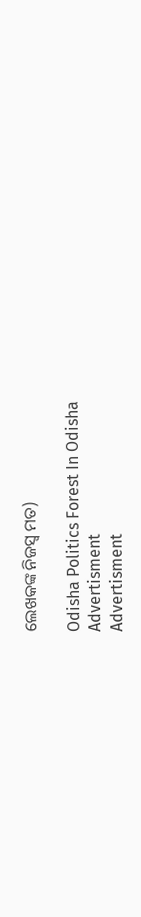ଲେଖକଙ୍କ ନିଜସ୍ୱ ମତ)

Odisha Politics Forest In Odisha
Advertisment
Advertisment